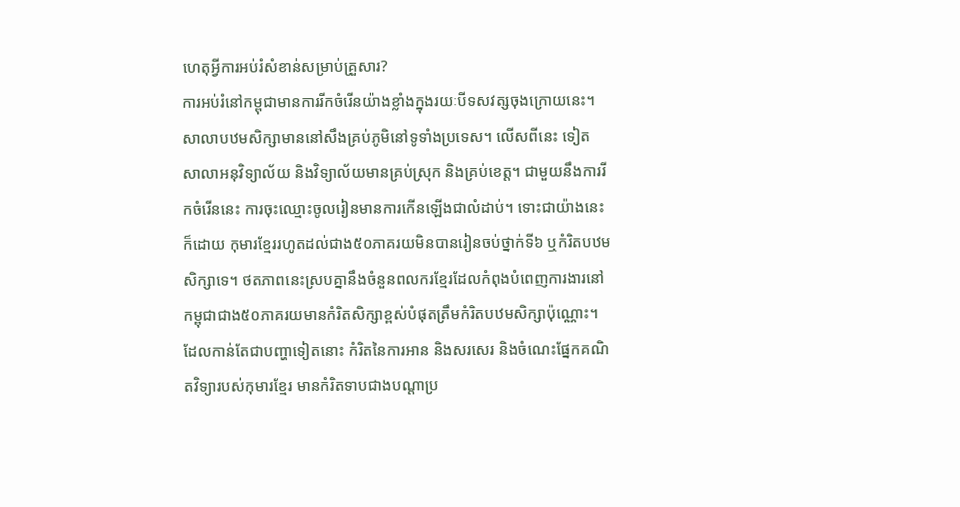ហេតុអ្វីការអប់រំសំខាន់សម្រាប់គ្រួសារ?
ការអប់រំនៅកម្ពុជាមានការរីកចំរើនយ៉ាងខ្លាំងក្នុងរយៈបីទសវត្សចុងក្រោយនេះ។ សាលាបឋមសិក្សាមាននៅសឹងគ្រប់ភូមិនៅទូទាំងប្រទេស។ លើសពីនេះ ទៀត សាលាអនុវិទ្យាល័យ និងវិទ្យាល័យមានគ្រប់ស្រុក និងគ្រប់ខេត្ត។ ជាមួយនឹងការរីកចំរើននេះ ការចុះឈ្មោះចូលរៀនមានការកើនឡើងជាលំដាប់។ ទោះជាយ៉ាងនេះក៏ដោយ កុមារខ្មែររហូតដល់ជាង៥០ភាគរយមិនបានរៀនចប់ថ្នាក់ទី៦ ឬកំរិតបឋមសិក្សាទេ។ ថតភាពនេះស្របគ្នានឹងចំនួនពលករខ្មែរដែលកំពុងបំពេញការងារនៅកម្ពុជាជាង៥០ភាគរយមានកំរិតសិក្សាខ្ពស់បំផុតត្រឹមកំរិតបឋមសិក្សាប៉ុណ្ណោះ។ ដែលកាន់តែជាបញ្ហាទៀតនោះ កំរិតនៃការអាន និងសរសេរ និងចំណេះផ្នែកគណិតវិទ្យារបស់កុមារខ្មែរ មានកំរិតទាបជាងបណ្តាប្រ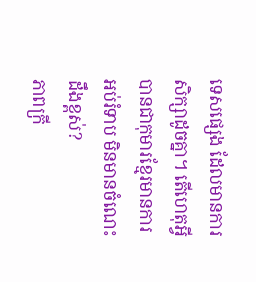ទេសផ្សេង ដែលមានការសិក្សាដូចគ្នា។ តើហេតុអ្វីបានជាកុមារខ្មែរមានការអប់រំទាប មិនមានចំណេះដឹងខ្ពស់?
ភាពក្រី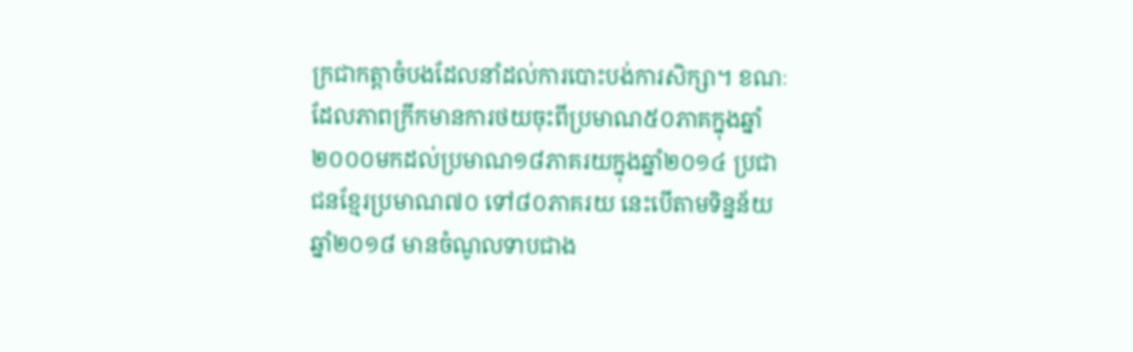ក្រជាកត្តាចំបងដែលនាំដល់ការបោះបង់ការសិក្សា។ ខណៈដែលភាពក្រីកមានការថយចុះពីប្រមាណ៥០ភាគក្នុងឆ្នាំ២០០០មកដល់ប្រមាណ១៨ភាគរយក្នុងឆ្នាំ២០១៤ ប្រជាជនខ្មែរប្រមាណ៧០ ទៅ៨០ភាគរយ នេះបើតាមទិន្នន័យឆ្នាំ២០១៨ មានចំណូលទាបជាង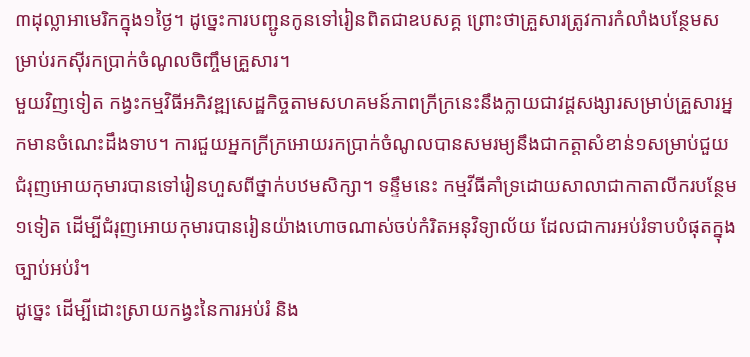៣ដុល្លាអាមេរិកក្នុង១ថ្ងៃ។ ដូច្នេះការបញ្ជូនកូនទៅរៀនពិតជាឧបសគ្គ ព្រោះថាគ្រួសារត្រូវការកំលាំងបន្ថែមសម្រាប់រកស៊ីរកប្រាក់ចំណូលចិញ្ចឹមគ្រួសារ។
មួយវិញទៀត កង្វះកម្មវិធីអភិវឌ្ឍសេដ្ឋកិច្ចតាមសហគមន៍ភាពក្រីក្រនេះនឹងក្លាយជាវដ្តសង្សារសម្រាប់គ្រួសារអ្នកមានចំណេះដឹងទាប។ ការជួយអ្នកក្រីក្រអោយរកប្រាក់ចំណូលបានសមរម្យនឹងជាកត្តាសំខាន់១សម្រាប់ជួយជំរុញអោយកុមារបានទៅរៀនហួសពីថ្នាក់បឋមសិក្សា។ ទន្ទឹមនេះ កម្មវីធីគាំទ្រដោយសាលាជាកាតាលីករបន្ថែម១ទៀត ដើម្បីជំរុញអោយកុមារបានរៀនយ៉ាងហោចណាស់ចប់កំរិតអនុវិទ្យាល័យ ដែលជាការអប់រំទាបបំផុតក្នុងច្បាប់អប់រំ។
ដូច្នេះ ដើម្បីដោះស្រាយកង្វះនៃការអប់រំ និង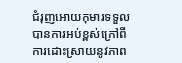ជំរុញអោយកុមារទទួលបានការអប់ខ្ពស់ក្រៅពីការដោះស្រាយនូវភាព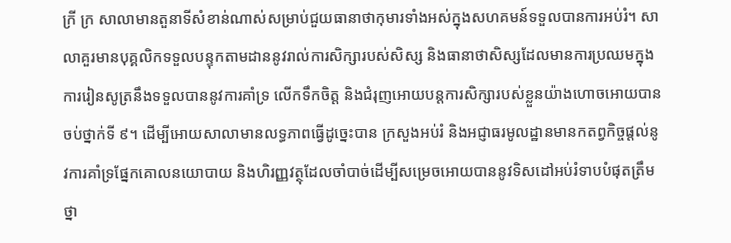ក្រី ក្រ សាលាមានតួនាទីសំខាន់ណាស់សម្រាប់ជួយធានាថាកុមារទាំងអស់ក្នុងសហគមន៍ទទួលបានការអប់រំ។ សាលាគួរមានបុគ្គលិកទទួលបន្ទុកតាមដាននូវរាល់ការសិក្សារបស់សិស្ស និងធានាថាសិស្សដែលមានការប្រឈមក្នុងការរៀនសូត្រនឹងទទួលបាននូវការគាំទ្រ លើកទឹកចិត្ត និងជំរុញអោយបន្តការសិក្សារបស់ខ្លួនយ៉ាងហោចអោយបានចប់ថ្នាក់ទី ៩។ ដើម្បីអោយសាលាមានលទ្ធភាពធ្វើដូច្នេះបាន ក្រសួងអប់រំ និងអជ្ញាធរមូលដ្ឋានមានកតព្វកិច្ចផ្តល់នូវការគាំទ្រផ្នែកគោលនយោបាយ និងហិរញ្ញវត្ថុដែលចាំបាច់ដើម្បីសម្រេចអោយបាននូវទិសដៅអប់រំទាបបំផុតត្រឹមថ្នា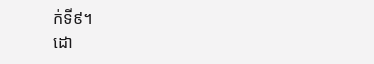ក់ទី៩។
ដោ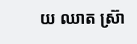យ ឈាត ស្រ៊ា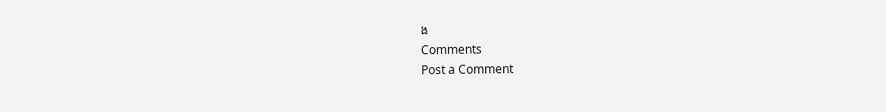ង
Comments
Post a Comment